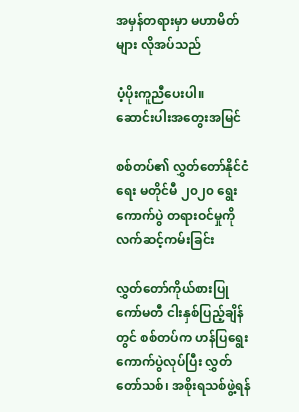အမှန်တရားမှာ မဟာမိတ်များ လိုအပ်သည်

ပံ့ပိုးကူညီပေးပါ။
ဆောင်းပါးအတွေးအမြင်

စစ်တပ်၏ လွှတ်တော်နိုင်ငံရေး မတိုင်မီ ၂၀၂၀ ရွေးကောက်ပွဲ တရားဝင်မှုကို လက်ဆင့်ကမ်းခြင်း

လွှတ်တော်ကိုယ်စားပြုကော်မတီ ငါးနှစ်ပြည့်ချိန်တွင် စစ်တပ်က ဟန်ပြရွေးကောက်ပွဲလုပ်ပြီး လွှတ်တော်သစ်၊ အစိုးရသစ်ဖွဲ့ရန်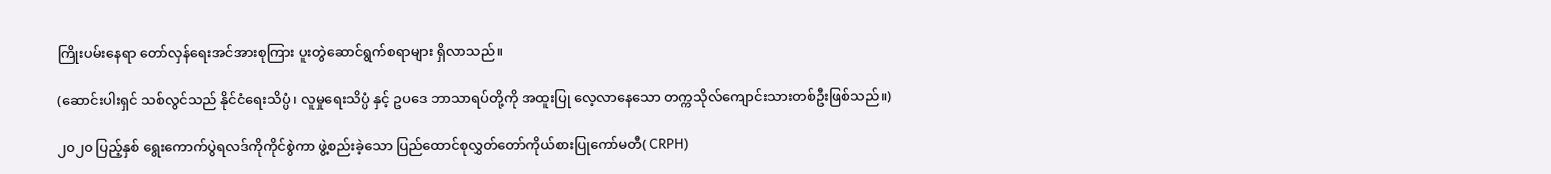ကြိုးပမ်းနေရာ တော်လှန်ရေးအင်အားစုကြား ပူးတွဲဆောင်ရွက်စရာများ ရှိလာသည်။

(ဆောင်းပါးရှင် သစ်လွင်သည် နိုင်ငံရေးသိပ္ပံ၊ လူမှုရေးသိပ္ပံ နှင့် ဥပဒေ ဘာသာရပ်တို့ကို အထူးပြု လေ့လာနေသော တက္ကသိုလ်ကျောင်းသားတစ်ဦးဖြစ်သည်။)

၂၀၂၀ ပြည့်နှစ် ရွေးကောက်ပွဲရလဒ်ကိုကိုင်စွဲကာ ဖွဲ့စည်းခဲ့သော ပြည်ထောင်စုလွှတ်တော်ကိုယ်စားပြုကော်မတီ( CRPH)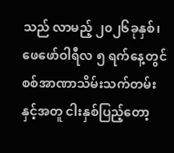သည် လာမည့် ၂၀၂၆ခုနှစ်၊ ဖေဖော်ဝါရီလ ၅ ရက်နေ့တွင် စစ်အာဏာသိမ်းသက်တမ်းနှင့်အတူ ငါးနှစ်ပြည့်တော့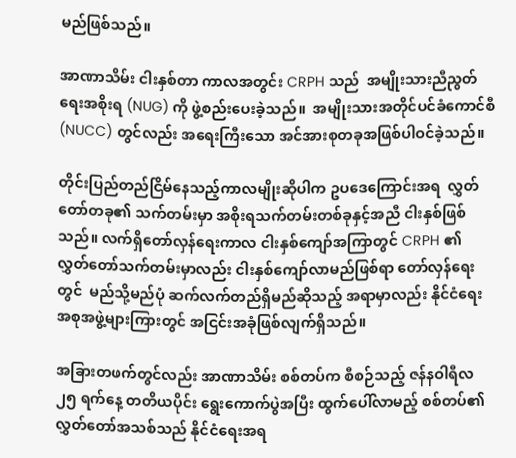မည်ဖြစ်သည်။

အာဏာသိမ်း ငါးနှစ်တာ ကာလအတွင်း CRPH သည်  အမျိုးသားညီညွတ်ရေးအစိုးရ (NUG) ကို ဖွဲ့စည်းပေးခဲ့သည်။  အမျိုးသားအတိုင်ပင်ခံကောင်စီ (NUCC) တွင်လည်း အရေးကြီးသော အင်အားစုတခုအဖြစ်ပါဝင်ခဲ့သည်။

တိုင်းပြည်တည်ငြိမ်နေသည့်ကာလမျိုးဆိုပါက ဥပဒေကြောင်းအရ  လွှတ်တော်တခု၏ သက်တမ်းမှာ အစိုးရသက်တမ်းတစ်ခုနှင့်အညီ ငါးနှစ်ဖြစ်သည်။ လက်ရှိတော်လှန်ရေးကာလ ငါးနှစ်ကျော်အကြာတွင် CRPH ၏ လွှတ်တော်သက်တမ်းမှာလည်း ငါးနှစ်ကျော်လာမည်ဖြစ်ရာ တော်လှန်ရေးတွင်  မည်သို့မည်ပုံ ဆက်လက်တည်ရှိမည်ဆိုသည့် အရာမှာလည်း နိုင်ငံရေး အစုအဖွဲ့များကြားတွင် အငြင်းအခုံဖြစ်လျက်ရှိသည်။

အခြားတဖက်တွင်လည်း အာဏာသိမ်း စစ်တပ်က စီစဉ်သည့် ဇန်နဝါရီလ ၂၅ ရက်နေ့ တတိယပိုင်း ရွေးကောက်ပွဲအပြီး ထွက်ပေါ်လာမည့် စစ်တပ်၏ လွှတ်တော်အသစ်သည် နိုင်ငံရေးအရ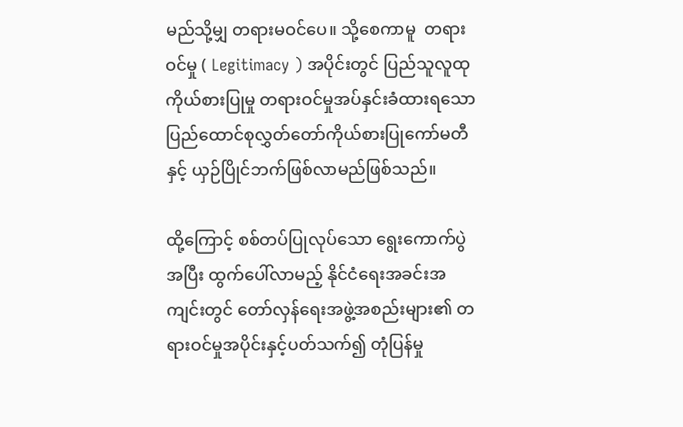မည်သို့မျှ တရားမဝင်ပေ။ သို့စေကာမူ  တရားဝင်မှု ( Legitimacy ) အပိုင်းတွင် ပြည်သူလူထု ကိုယ်စားပြုမှု တရားဝင်မှုအပ်နှင်းခံထားရသော ပြည်ထောင်စုလွှတ်တော်ကိုယ်စားပြုကော်မတီနှင့် ယှဉ်ပြိုင်ဘက်ဖြစ်လာမည်ဖြစ်သည်။

ထို့ကြောင့် စစ်တပ်ပြုလုပ်သော ရွေးကောက်ပွဲအပြီး ထွက်ပေါ်လာမည့် နိုင်ငံရေးအခင်းအကျင်းတွင် တော်လှန်ရေးအဖွဲ့အစည်းများ၏ တရားဝင်မှုအပိုင်းနှင့်ပတ်သက်၍ တုံပြန်မှု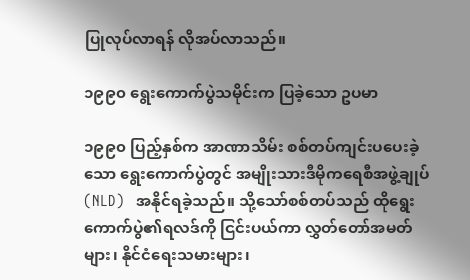ပြုလုပ်လာရန် လိုအပ်လာသည်။

၁၉၉၀ ရွေးကောက်ပွဲသမိုင်းက ပြခဲ့သော ဥပမာ

၁၉၉၀ ပြည့်နှစ်က အာဏာသိမ်း စစ်တပ်ကျင်းပပေးခဲ့သော ရွေးကောက်ပွဲတွင် အမျိုးသားဒီမိုကရေစီအဖွဲ့ချုပ် (NLD)   အနိုင်ရခဲ့သည်။ သို့သော်စစ်တပ်သည် ထိုရွေးကောက်ပွဲ၏ရလဒ်ကို ငြင်းပယ်ကာ လွှတ်တော်အမတ်များ၊ နိုင်ငံရေးသမားများ၊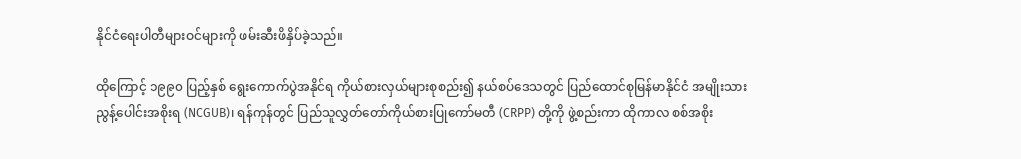နိုင်ငံရေးပါတီများဝင်များကို ဖမ်းဆီးဖိနှိပ်ခဲ့သည်။

ထိုကြောင့် ၁၉၉၀ ပြည့်နှစ် ရွေးကောက်ပွဲအနိုင်ရ ကိုယ်စားလှယ်များစုစည်း၍ နယ်စပ်ဒေသတွင် ပြည်ထောင်စုမြန်မာနိုင်ငံ အမျိုးသားညွန့်ပေါင်းအစိုးရ (NCGUB)၊ ရန်ကုန်တွင် ပြည်သူလွှတ်တော်ကိုယ်စားပြုကော်မတီ (CRPP) တို့ကို ဖွဲ့စည်းကာ ထိုကာလ စစ်အစိုး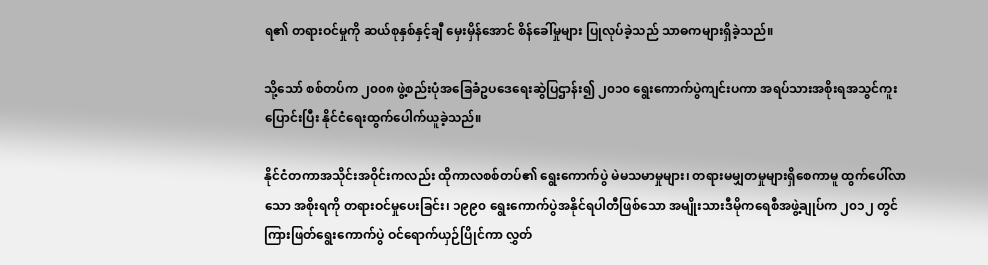ရ၏ တရားဝင်မှုကို ဆယ်စုနှစ်နှင့်ချီ မှေးမှိန်အောင် စိန်ခေါ်မှုများ ပြုလုပ်ခဲ့သည် သာဓကများရှိခဲ့သည်။

သို့သော် စစ်တပ်က ၂၀၀၈ ဖွဲ့စည်းပုံအခြေခံဥပဒေရေးဆွဲပြဌာန်း၍ ၂၀၁၀ ရွေးကောက်ပွဲကျင်းပကာ အရပ်သားအစိုးရအသွင်ကူးပြောင်းပြီး နိုင်ငံရေးထွက်ပေါက်ယူခဲ့သည်။

နိုင်ငံတကာအသိုင်းအဝိုင်းကလည်း ထိုကာလစစ်တပ်၏ ရွေးကောက်ပွဲ မဲမသမာမှုများ၊ တရားမမျှတမှုများရှိစေကာမူ ထွက်ပေါ်လာသော အစိုးရကို တရားဝင်မှုပေးခြင်း၊ ၁၉၉၀ ရွေးကောက်ပွဲအနိုင်ရပါတီဖြစ်သော အမျိုးသားဒီမိုကရေစီအဖွဲ့ချုပ်က ၂၀၁၂ တွင် ကြားဖြတ်ရွေးကောက်ပွဲ ဝင်ရောက်ယှဉ်ပြိုင်ကာ လွှတ်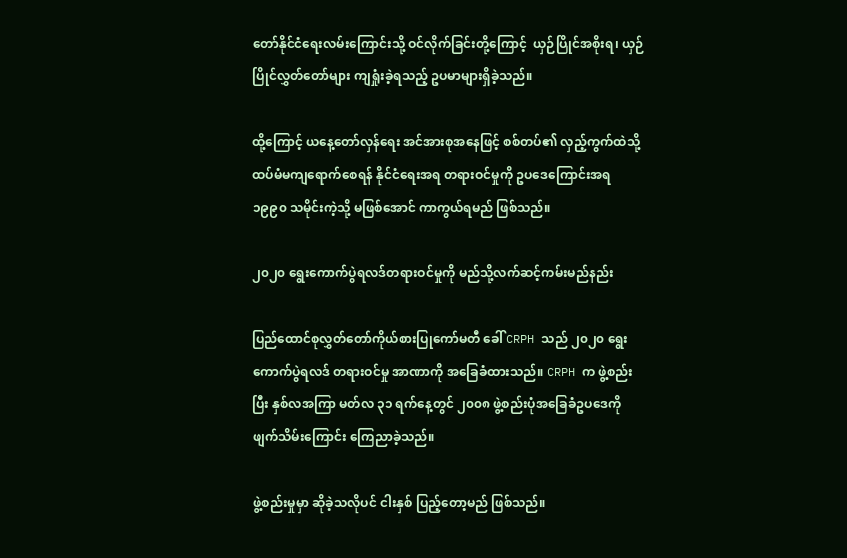တော်နိုင်ငံရေးလမ်းကြောင်းသို့ ဝင်လိုက်ခြင်းတို့ကြောင့်  ယှဉ်ပြိုင်အစိုးရ၊ ယှဉ်ပြိုင်လွှတ်တော်များ ကျရှုံးခဲ့ရသည့် ဥပမာများရှိခဲ့သည်။

ထို့ကြောင့် ယနေ့တော်လှန်ရေး အင်အားစုအနေဖြင့် စစ်တပ်၏ လှည့်ကွက်ထဲသို့ ထပ်မံမကျရောက်စေရန် နိုင်ငံရေးအရ တရားဝင်မှုကို ဥပဒေကြောင်းအရ ၁၉၉၀ သမိုင်းကဲ့သို့ မဖြစ်အောင် ကာကွယ်ရမည် ဖြစ်သည်။

၂၀၂၀ ရွေးကောက်ပွဲရလဒ်တရားဝင်မှုကို မည်သို့လက်ဆင့်ကမ်းမည်နည်း

ပြည်ထောင်စုလွှတ်တော်ကိုယ်စားပြုကော်မတီ ခေါ် CRPH သည် ၂၀၂၀ ရွေးကောက်ပွဲရလဒ် တရားဝင်မှု အာဏာကို အခြေခံထားသည်။ CRPH က ဖွဲ့စည်းပြီး နှစ်လအကြာ မတ်လ ၃၁ ရက်နေ့တွင် ၂၀၀၈ ဖွဲ့စည်းပုံအခြေခံဥပဒေကို ဖျက်သိမ်းကြောင်း ကြေညာခဲ့သည်။

ဖွဲ့စည်းမှုမှာ ဆိုခဲ့သလိုပင် ငါးနှစ် ပြည့်တော့မည် ဖြစ်သည်။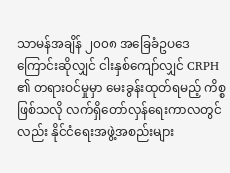သာမန်အချိန် ၂၀၀၈ အခြေခံဥပဒေကြောင်းဆိုလျှင် ငါးနှစ်ကျော်လျှင် CRPH ၏ တရားဝင်မှုမှာ မေးခွန်းထုတ်ရမည့် ကိစ္စဖြစ်သလို လက်ရှိတော်လှန်ရေးကာလတွင်လည်း နိုင်ငံရေးအဖွဲ့အစည်းများ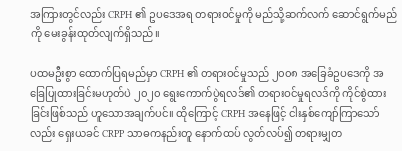အကြားတွင်လည်း CRPH ၏ ဥပဒေအရ တရားဝင်မှုကို မည်သို့ဆက်လက် ဆောင်ရွက်မည်ကို မေးခွန်းထုတ်လျက်ရှိသည်။

ပထမဦးစွာ ထောက်ပြရမည်မှာ CRPH ၏ တရားဝင်မှုသည် ၂၀၀၈ အခြေခံဥပဒေကို အခြေပြုထားခြင်းမဟုတ်ပဲ ၂၀၂၀ ရွေးကောက်ပွဲရလဒ်၏ တရားဝင်မှုရလဒ်ကို ကိုင်စွဲထားခြင်းဖြစ်သည် ဟူသောအချက်ပင်။ ထိုကြောင့် CRPH အနေဖြင့် ငါးနှစ်ကျော်ကြာသော်လည်း ရှေးယခင် CRPP သာဓကနည်းတူ နောက်ထပ် လွတ်လပ်၍ တရားမျှတ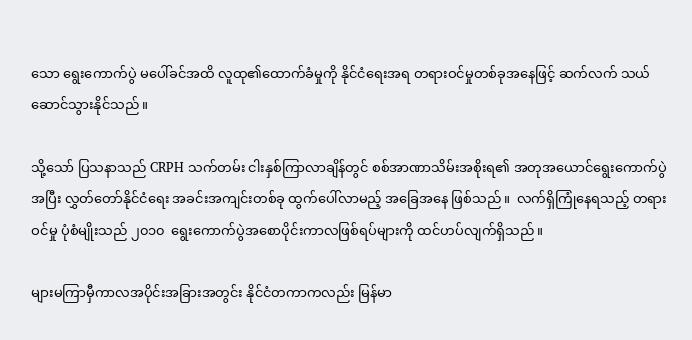သော ရွေးကောက်ပွဲ မပေါ်ခင်အထိ လူထု၏ထောက်ခံမှုကို နိုင်ငံရေးအရ တရားဝင်မှုတစ်ခုအနေဖြင့် ဆက်လက် သယ်ဆောင်သွားနိုင်သည်။

သို့သော် ပြသနာသည် CRPH သက်တမ်း ငါးနှစ်ကြာလာချိန်တွင် စစ်အာဏာသိမ်းအစိုးရ၏ အတုအယောင်ရွေးကောက်ပွဲအပြီး လွှတ်တော်နိုင်ငံရေး အခင်းအကျင်းတစ်ခု ထွက်ပေါ်လာမည့် အခြေအနေ ဖြစ်သည်။  လက်ရှိကြုံနေရသည့် တရားဝင်မှု ပုံစံမျိုးသည် ၂၀၁၀  ရွေးကောက်ပွဲအစောပိုင်းကာလဖြစ်ရပ်များကို ထင်ဟပ်လျက်ရှိသည်။

များမကြာမှီကာလအပိုင်းအခြားအတွင်း နိုင်ငံတကာကလည်း မြန်မာ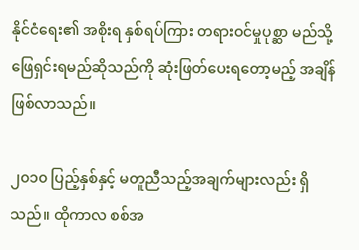နိုင်ငံရေး၏ အစိုးရ နှစ်ရပ်ကြား တရားဝင်မှုပုစ္ဆာ မည်သို့ဖြေရှင်းရမည်ဆိုသည်ကို ဆုံးဖြတ်ပေးရတော့မည့် အချိန်ဖြစ်လာသည်။

၂၀၁၀ ပြည့်နှစ်နှင့် မတူညီသည့်အချက်များလည်း ရှိသည်။ ထိုကာလ စစ်အ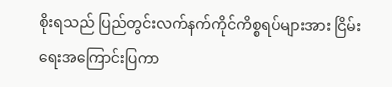စိုးရသည် ပြည်တွင်းလက်နက်ကိုင်ကိစ္စရပ်များအား ငြိမ်းရေးအကြောင်းပြကာ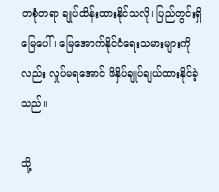တစုံတရာ ချုပ်ထိန်းထားနိုင်သလို၊ ပြည်တွင်းရှိ မြေပေါ်၊ မြေအောက်နိုင်ငံရေးသမားများကိုလည်း လှုပ်မရအောင် ဖိနှိပ်ချုပ်ချယ်ထားနိုင်ခဲ့သည်။

သို့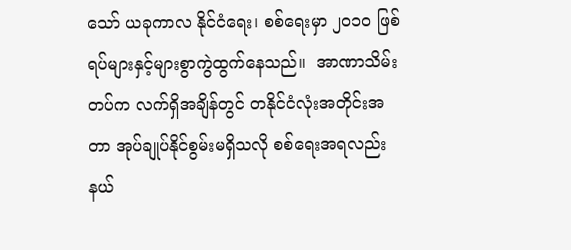သော် ယခုကာလ နိုင်ငံရေး၊ စစ်ရေးမှာ ၂၀၁၀ ဖြစ်ရပ်များနှင့်များစွာကွဲထွက်နေသည်။  အာဏာသိမ်းတပ်က လက်ရှိအချိန်တွင် တနိုင်ငံလုံးအတိုင်းအတာ အုပ်ချုပ်နိုင်စွမ်းမရှိသလို စစ်ရေးအရလည်း နယ်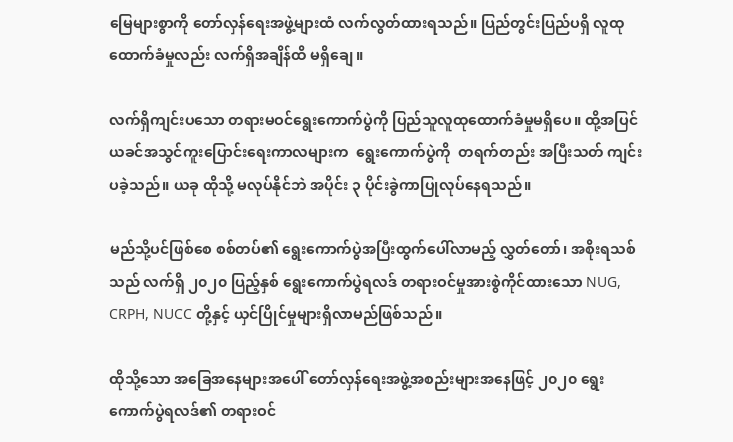မြေများစွာကို တော်လှန်ရေးအဖွဲ့များထံ လက်လွတ်ထားရသည်။ ပြည်တွင်းပြည်ပရှိ လူထုထောက်ခံမှုလည်း လက်ရှိအချိန်ထိ မရှိချေ။

လက်ရှိကျင်းပသော တရားမဝင်ရွေးကောက်ပွဲကို ပြည်သူလူထုထောက်ခံမှုမရှိပေ။ ထို့အပြင် ယခင်အသွင်ကူးပြောင်းရေးကာလများက  ရွေးကောက်ပွဲကို  တရက်တည်း အပြီးသတ် ကျင်းပခဲ့သည်။ ယခု ထိုသို့ မလုပ်နိုင်ဘဲ အပိုင်း ၃ ပိုင်းခွဲကာပြုလုပ်နေရသည်။

မည်သို့ပင်ဖြစ်စေ စစ်တပ်၏ ရွေးကောက်ပွဲအပြီးထွက်ပေါ်လာမည့် လွှတ်တော်၊ အစိုးရသစ်သည် လက်ရှိ ၂၀၂၀ ပြည့်နှစ် ရွေးကောက်ပွဲရလဒ် တရားဝင်မှုအားစွဲကိုင်ထားသော NUG, CRPH, NUCC တို့နှင့် ယှင်ပြိုင်မှုများရှိလာမည်ဖြစ်သည်။

ထိုသို့သော အခြေအနေများအပေါ် တော်လှန်ရေးအဖွဲ့အစည်းများအနေဖြင့် ၂၀၂၀ ရွေးကောက်ပွဲရလဒ်၏ တရားဝင်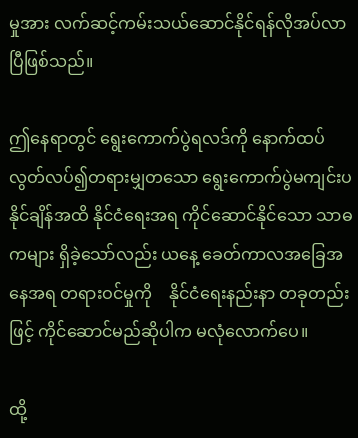မှုအား လက်ဆင့်ကမ်းသယ်ဆောင်နိုင်ရန်လိုအပ်လာပြီဖြစ်သည်။

ဤနေရာတွင် ရွေးကောက်ပွဲရလဒ်ကို နောက်ထပ် လွတ်လပ်၍တရားမျှတသော ရွေးကောက်ပွဲမကျင်းပနိုင်ချိန်အထိ နိုင်ငံရေးအရ ကိုင်ဆောင်နိုင်သော သာဓကများ ရှိခဲ့သော်လည်း ယနေ့ ခေတ်ကာလအခြေအနေအရ တရားဝင်မှုကို    နိုင်ငံရေးနည်းနာ တခုတည်းဖြင့် ကိုင်ဆောင်မည်ဆိုပါက မလုံလောက်ပေ။

ထို့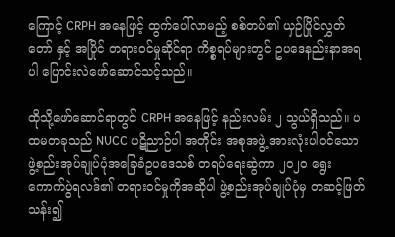ကြောင့် CRPH အနေဖြင့် ထွက်ပေါ်လာမည့် စစ်တပ်၏ ယှဉ်ပြိုင်လွှတ်တော် နှင့် အပြိုင် တရားဝင်မှုဆိုင်ရာ ကိစ္စရပ်များတွင် ဥပဒေနည်းနာအရပါ ပြောင်းလဲဖော်ဆောင်သင့်သည်။

ထိုသို့ဖော်ဆောင်ရာတွင် CRPH အနေဖြင့် နည်းလမ်း ၂ သွယ်ရှိသည်။ ပထမတခုသည် NUCC ပဋိညာဉ်ပါ အတိုင်း အစုအဖွဲ့ အားလုံးပါဝင်သော ဖွဲ့စည်းအုပ်ချုပ်ပုံအခြေခံဥပဒေသစ် တရပ်ရေးဆွဲကာ ၂၀၂၀ ရွေးကောက်ပွဲရလဒ်၏ တရားဝင်မှုကိုအဆိုပါ ဖွဲ့စည်းအုပ်ချုပ်ပုံမှ တဆင့်ဖြတ်သန်း၍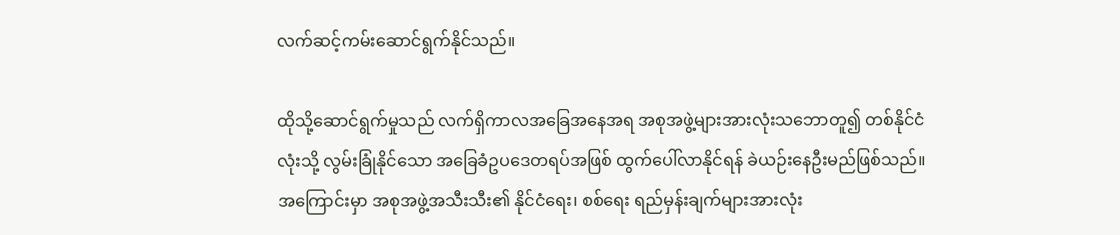လက်ဆင့်ကမ်းဆောင်ရွက်နိုင်သည်။

ထိုသို့ဆောင်ရွက်မှုသည် လက်ရှိကာလအခြေအနေအရ အစုအဖွဲ့များအားလုံးသဘောတူ၍ တစ်နိုင်ငံလုံးသို့ လွမ်းခြုံနိုင်သော အခြေခံဥပဒေတရပ်အဖြစ် ထွက်ပေါ်လာနိုင်ရန် ခဲယဉ်းနေဦးမည်ဖြစ်သည်။ အကြောင်းမှာ အစုအဖွဲ့အသီးသီး၏ နိုင်ငံရေး၊ စစ်ရေး ရည်မှန်းချက်များအားလုံး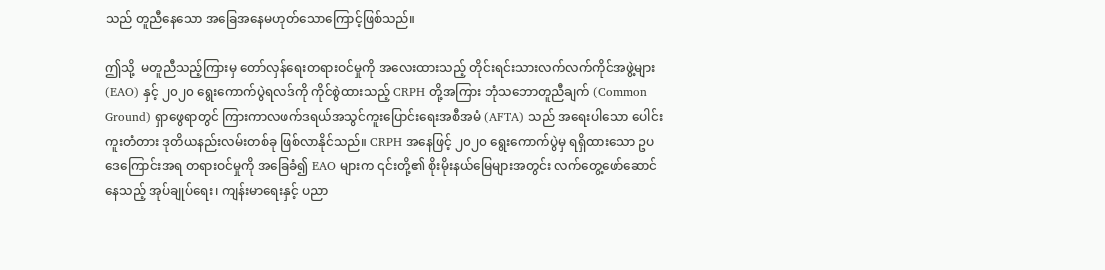သည် တူညီနေသော အခြေအနေမဟုတ်သောကြောင့်ဖြစ်သည်။

ဤသို့  မတူညီသည့်ကြားမှ တော်လှန်ရေးတရားဝင်မှုကို အလေးထားသည့် တိုင်းရင်းသားလက်လက်ကိုင်အဖွဲ့များ (EAO) နှင့် ၂၀၂၀ ရွေးကောက်ပွဲရလဒ်ကို ကိုင်စွဲထားသည့် CRPH တို့အကြား ဘုံသဘောတူညီချက် (Common Ground) ရှာဖွေရာတွင် ကြားကာလဖက်ဒရယ်အသွင်ကူးပြောင်းရေးအစီအမံ (AFTA) သည် အရေးပါသော ပေါင်းကူးတံတား ဒုတိယနည်းလမ်းတစ်ခု ဖြစ်လာနိုင်သည်။ CRPH အနေဖြင့် ၂၀၂၀ ရွေးကောက်ပွဲမှ ရရှိထားသော ဥပဒေကြောင်းအရ တရားဝင်မှုကို အခြေခံ၍ EAO များက ၎င်းတို့၏ စိုးမိုးနယ်မြေများအတွင်း လက်တွေ့ဖော်ဆောင်နေသည့် အုပ်ချုပ်ရေး၊ ကျန်းမာရေးနှင့် ပညာ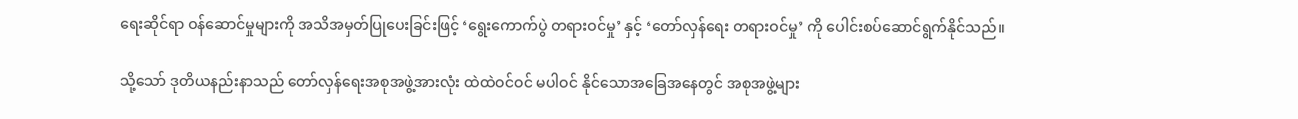ရေးဆိုင်ရာ ဝန်ဆောင်မှုများကို အသိအမှတ်ပြုပေးခြင်းဖြင့် ‘ရွေးကောက်ပွဲ တရားဝင်မှု’ နှင့် ‘တော်လှန်ရေး တရားဝင်မှု’ ကို ပေါင်းစပ်ဆောင်ရွက်နိုင်သည်။

သို့သော် ဒုတိယနည်းနာသည် တော်လှန်ရေးအစုအဖွဲ့အားလုံး ထဲထဲဝင်ဝင် မပါဝင် နိုင်သောအခြေအနေတွင် အစုအဖွဲ့များ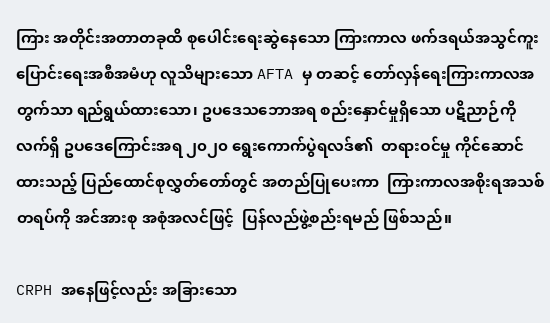ကြား အတိုင်းအတာတခုထိ စုပေါင်းရေးဆွဲနေသော ကြားကာလ ဖက်ဒရယ်အသွင်ကူးပြောင်းရေးအစီအမံဟု လူသိများသော AFTA မှ တဆင့် တော်လှန်ရေးကြားကာလအတွက်သာ ရည်ရွယ်ထားသော၊ ဥပဒေသဘောအရ စည်းနှောင်မှုရှိသော ပဋိညာဉ်ကို လက်ရှိ ဥပဒေကြောင်းအရ ၂၀၂၀ ရွေးကောက်ပွဲရလဒ်၏  တရားဝင်မှု ကိုင်ဆောင်ထားသည့် ပြည်ထောင်စုလွှတ်တော်တွင် အတည်ပြုပေးကာ  ကြားကာလအစိုးရအသစ်တရပ်ကို အင်အားစု အစုံအလင်ဖြင့်  ပြန်လည်ဖွဲ့စည်းရမည် ဖြစ်သည်။

CRPH အနေဖြင့်လည်း အခြားသော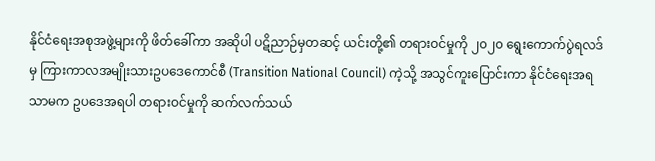နိုင်ငံရေးအစုအဖွဲ့များကို ဖိတ်ခေါ်ကာ အဆိုပါ ပဋိညာဉ်မှတဆင့် ယင်းတို့၏ တရားဝင်မှုကို ၂၀၂၀ ရွေးကောက်ပွဲရလဒ်မှ ကြားကာလအမျိုးသားဥပဒေကောင်စီ (Transition National Council) ကဲ့သို့ အသွင်ကူးပြောင်းကာ နိုင်ငံရေးအရသာမက ဥပဒေအရပါ တရားဝင်မှုကို ဆက်လက်သယ်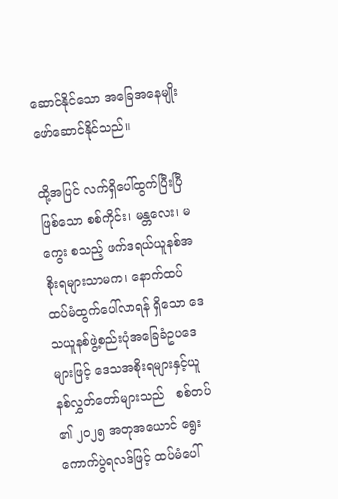ဆောင်နိုင်သော အခြေအနေမျိုး ဖော်ဆောင်နိုင်သည်။

ထို့အပြင် လက်ရှိပေါ်ထွက်ပြီးပြီဖြစ်သော စစ်ကိုင်း၊ မန္တလေး၊ မကွေး စသည့် ဖက်ဒရယ်ယူနစ်အစိုးရများသာမက၊ နောက်ထပ် ထပ်မံထွက်ပေါ်လာရန် ရှိသော ဒေသယူနစ်ဖွဲ့စည်းပုံအခြေခံဥပဒေများဖြင့် ဒေသအစိုးရများနှင့်ယူနစ်လွှတ်တော်များသည်   စစ်တပ်၏ ၂၀၂၅ အတုအယောင် ရွေးကောက်ပွဲရလဒ်ဖြင့် ထပ်မံပေါ်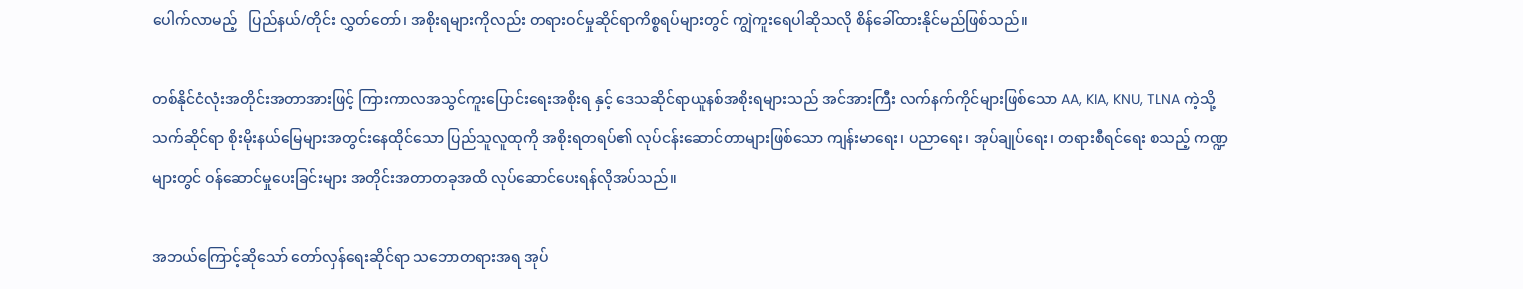ပေါက်လာမည့်   ပြည်နယ်/တိုင်း လွှတ်တော်၊ အစိုးရများကိုလည်း တရားဝင်မှုဆိုင်ရာကိစ္စရပ်များတွင် ကျွဲကူးရေပါဆိုသလို စိန်ခေါ်ထားနိုင်မည်ဖြစ်သည်။

တစ်နိုင်ငံလုံးအတိုင်းအတာအားဖြင့် ကြားကာလအသွင်ကူးပြောင်းရေးအစိုးရ နှင့် ဒေသဆိုင်ရာယူနစ်အစိုးရများသည် အင်အားကြီး လက်နက်ကိုင်များဖြစ်သော AA, KIA, KNU, TLNA ကဲ့သို့ သက်ဆိုင်ရာ စိုးမိုးနယ်မြေများအတွင်းနေထိုင်သော ပြည်သူလူထုကို အစိုးရတရပ်၏ လုပ်ငန်းဆောင်တာများဖြစ်သော ကျန်းမာရေး၊ ပညာရေး၊ အုပ်ချုပ်ရေး၊ တရားစီရင်ရေး စသည့် ကဏ္ဍများတွင် ဝန်ဆောင်မှုပေးခြင်းများ အတိုင်းအတာတခုအထိ လုပ်ဆောင်ပေးရန်လိုအပ်သည်။

အဘယ်ကြောင့်ဆိုသော် တော်လှန်ရေးဆိုင်ရာ သဘောတရားအရ အုပ်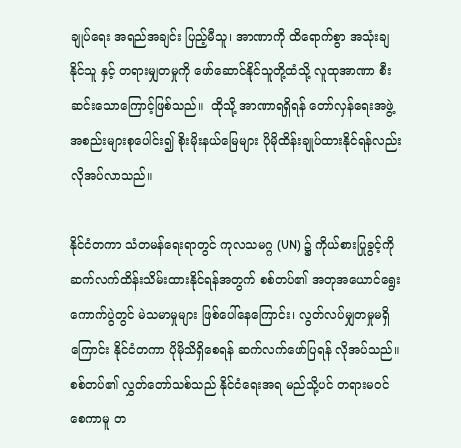ချုပ်ရေး အရည်အချင်း ပြည့်မီသူ၊ အာဏာကို ထိရောက်စွာ အသုံးချနိုင်သူ နှင့် တရားမျှတမှုကို ဖော်ဆောင်နိုင်သူတို့ထံသို့ လူထုအာဏာ စီးဆင်းသောကြောင့်ဖြစ်သည်။  ထိုသို့ အာဏာရရှိရန် တော်လှန်ရေးအဖွဲ့အစည်းများစုပေါင်း၍ စိုးမိုးနယ်မြေများ ပိုမိုထိန်းချုပ်ထားနိုင်ရန်လည်း လိုအပ်လာသည်။

နိုင်ငံတကာ သံတမန်ရေးရာတွင် ကုလသမဂ္ဂ (UN) ၌ ကိုယ်စားပြုခွင့်ကို ဆက်လက်ထိန်းသိမ်းထားနိုင်ရန်အတွက် စစ်တပ်၏ အတုအယောင်ရွေးကောက်ပွဲတွင် မဲသမာမှုများ ဖြစ်ပေါ်နေကြောင်း၊ လွတ်လပ်မျှတမှုမရှိကြောင်း နိုင်ငံတကာ ပိုမိုသိရှိစေရန် ဆက်လက်ဖော်ပြရန် လိုအပ်သည်။ စစ်တပ်၏ လွှတ်တော်သစ်သည် နိုင်ငံရေးအရ မည်သို့ပင် တရားမဝင်စေကာမူ တ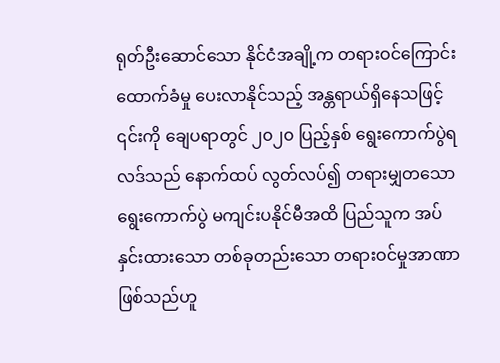ရုတ်ဦးဆောင်သော နိုင်ငံအချို့က တရားဝင်ကြောင်း ထောက်ခံမှု ပေးလာနိုင်သည့် အန္တရာယ်ရှိနေသဖြင့် ၎င်းကို ချေပရာတွင် ၂၀၂၀ ပြည့်နှစ် ရွေးကောက်ပွဲရလဒ်သည် နောက်ထပ် လွတ်လပ်၍ တရားမျှတသော ရွေးကောက်ပွဲ မကျင်းပနိုင်မီအထိ ပြည်သူက အပ်နှင်းထားသော တစ်ခုတည်းသော တရားဝင်မှုအာဏာဖြစ်သည်ဟူ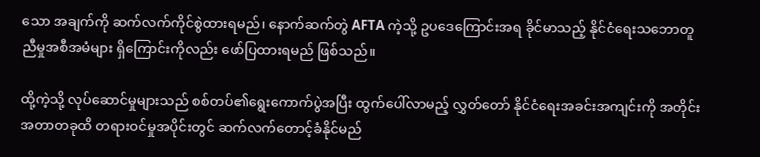သော အချက်ကို ဆက်လက်ကိုင်စွဲထားရမည်၊ နောက်ဆက်တွဲ AFTA ကဲ့သို့ ဥပဒေကြောင်းအရ ခိုင်မာသည့် နိုင်ငံရေးသဘောတူညီမှုအစီအမံများ ရှိကြောင်းကိုလည်း ဖော်ပြထားရမည် ဖြစ်သည်။

ထို့ကဲ့သို့ လုပ်ဆောင်မှုများသည် စစ်တပ်၏ရွေးကောက်ပွဲအပြီး ထွက်ပေါ်လာမည့် လွှတ်တော် နိုင်ငံရေးအခင်းအကျင်းကို အတိုင်းအတာတခုထိ တရားဝင်မှုအပိုင်းတွင် ဆက်လက်တောင့်ခံနိုင်မည်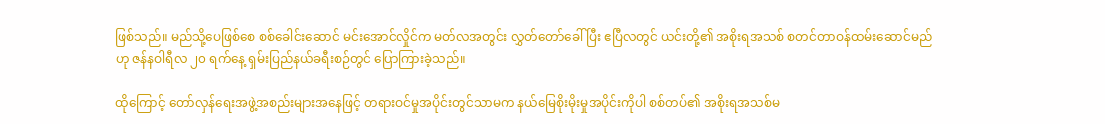ဖြစ်သည်။ မည်သို့ပေဖြစ်စေ စစ်ခေါင်းဆောင် မင်းအောင်လှိုင်က မတ်လအတွင်း လွှတ်တော်ခေါ်ပြီး ဧပြီလတွင် ယင်းတို့၏ အစိုးရအသစ် စတင်တာဝန်ထမ်းဆောင်မည်ဟု ဇန်နဝါရီလ ၂၀ ရက်နေ့ ရှမ်းပြည်နယ်ခရီးစဉ်တွင် ပြောကြားခဲ့သည်။

ထိုကြောင့် တော်လှန်ရေးအဖွဲ့အစည်းများအနေဖြင့် တရားဝင်မှုအပိုင်းတွင်သာမက နယ်မြေစိုးမိုးမှုအပိုင်းကိုပါ စစ်တပ်၏ အစိုးရအသစ်မ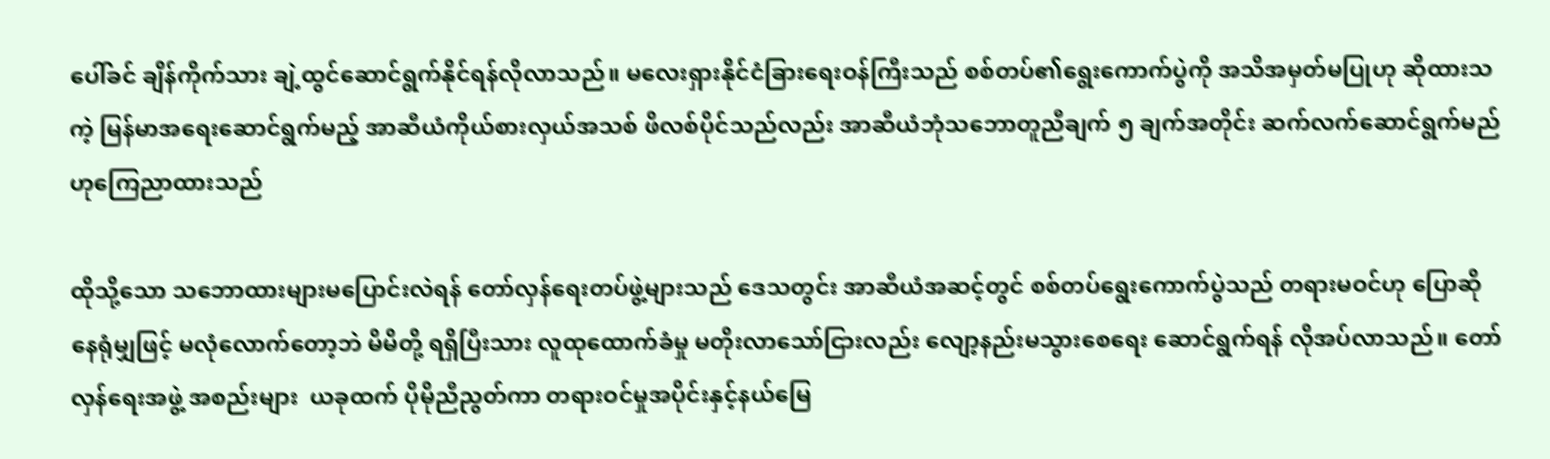ပေါ်ခင် ချိန်ကိုက်သား ချဲ့ထွင်ဆောင်ရွက်နိုင်ရန်လိုလာသည်။ မလေးရှားနိုင်ငံခြားရေးဝန်ကြီးသည် စစ်တပ်၏ရွေးကောက်ပွဲကို အသိအမှတ်မပြုဟု ဆိုထားသကဲ့ မြန်မာအရေးဆောင်ရွက်မည့် အာဆီယံကိုယ်စားလှယ်အသစ် ဖိလစ်ပိုင်သည်လည်း အာဆီယံဘုံသဘောတူညီချက် ၅ ချက်အတိုင်း ဆက်လက်ဆောင်ရွက်မည်ဟုကြေညာထားသည်

ထိုသို့သော သဘောထားများမပြောင်းလဲရန် တော်လှန်ရေးတပ်ဖွဲ့များသည် ဒေသတွင်း အာဆီယံအဆင့်တွင် စစ်တပ်ရွေးကောက်ပွဲသည် တရားမဝင်ဟု ပြောဆိုနေရုံမျှဖြင့် မလုံလောက်တော့ဘဲ မိမိတို့ ရရှိပြီးသား လူထုထောက်ခံမှု မတိုးလာသော်ငြားလည်း လျော့နည်းမသွားစေရေး ဆောင်ရွက်ရန် လိုအပ်လာသည်။ တော်လှန်ရေးအဖွဲ့ အစည်းများ  ယခုထက် ပိုမိုညီညွတ်ကာ တရားဝင်မှုအပိုင်းနှင့်နယ်မြေ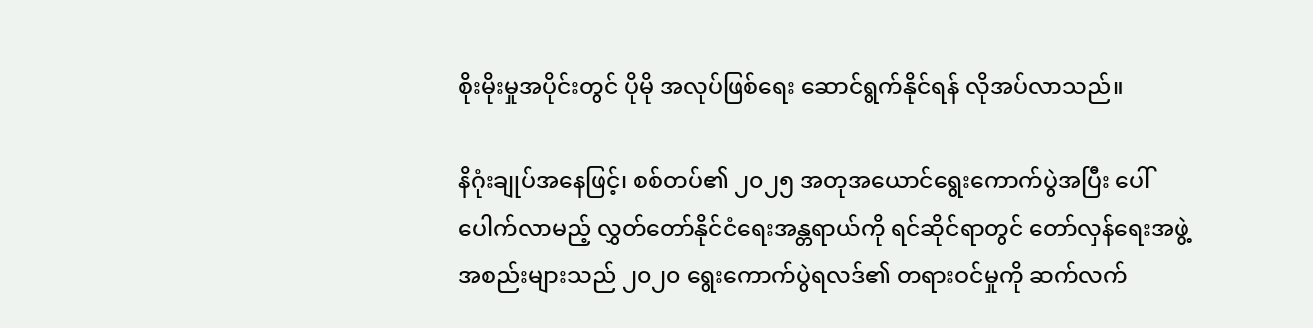စိုးမိုးမှုအပိုင်းတွင် ပိုမို အလုပ်ဖြစ်ရေး ဆောင်ရွက်နိုင်ရန် လိုအပ်လာသည်။

နိဂုံးချုပ်အနေဖြင့်၊ စစ်တပ်၏ ၂၀၂၅ အတုအယောင်ရွေးကောက်ပွဲအပြီး ပေါ်ပေါက်လာမည့် လွှတ်တော်နိုင်ငံရေးအန္တရာယ်ကို ရင်ဆိုင်ရာတွင် တော်လှန်ရေးအဖွဲ့အစည်းများသည် ၂၀၂၀ ရွေးကောက်ပွဲရလဒ်၏ တရားဝင်မှုကို ဆက်လက်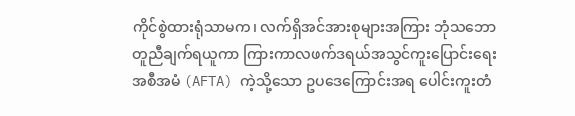ကိုင်စွဲထားရုံသာမက၊ လက်ရှိအင်အားစုများအကြား ဘုံသဘောတူညီချက်ရယူကာ ကြားကာလဖက်ဒရယ်အသွင်ကူးပြောင်းရေးအစီအမံ (AFTA) ကဲ့သို့သော ဥပဒေကြောင်းအရ ပေါင်းကူးတံ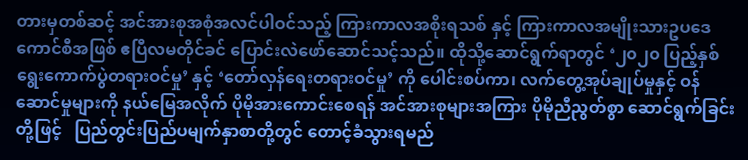တားမှတစ်ဆင့် အင်အားစုအစုံအလင်ပါဝင်သည့် ကြားကာလအစိုးရသစ် နှင့် ကြားကာလအမျိုးသားဥပဒေကောင်စီအဖြစ် ဧပြီလမတိုင်ခင် ပြောင်းလဲဖော်ဆောင်သင့်သည်။ ထိုသို့ဆောင်ရွက်ရာတွင် ‘၂၀၂၀ ပြည့်နှစ်ရွေးကောက်ပွဲတရားဝင်မှု’ နှင့် ‘တော်လှန်ရေးတရားဝင်မှု’ ကို ပေါင်းစပ်ကာ၊ လက်တွေ့အုပ်ချုပ်မှုနှင့် ဝန်ဆောင်မှုများကို နယ်မြေအလိုက် ပိုမိုအားကောင်းစေရန် အင်အားစုများအကြား ပိုမိုညီညွတ်စွာ ဆောင်ရွက်ခြင်းတို့ဖြင့်   ပြည်တွင်းပြည်ပမျက်နှာစာတို့တွင် တောင့်ခံသွားရမည်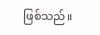ဖြစ်သည်။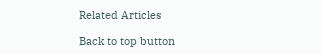Related Articles

Back to top button